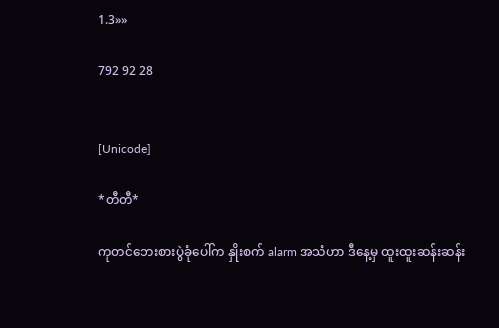1.3»»

792 92 28


[Unicode]

*တီတီ*

ကုတင်ဘေးစားပွဲခုံပေါ်က နှိုးစက် alarm အသံဟာ ဒီနေ့မှ ထူးထူးဆန်းဆန်း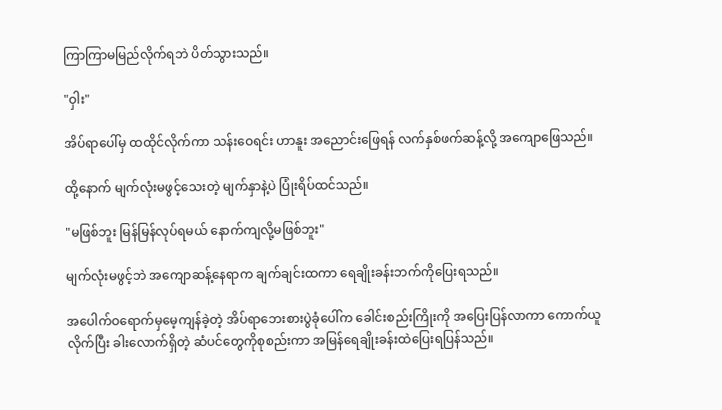ကြာကြာမမြည်လိုက်ရဘဲ ပိတ်သွားသည်။

"ဝှါး"

အိပ်ရာပေါ်မှ ထထိုင်လိုက်ကာ သန်းဝေရင်း ဟာနူး အညောင်းဖြေရန် လက်နှစ်ဖက်ဆန့်လို့ အကျောဖြေသည်။

ထို့နောက် မျက်လုံးမဖွင့်သေးတဲ့ မျက်နှာနဲ့ပဲ ပြုံးရိပ်ထင်သည်။

"မဖြစ်ဘူး မြန်မြန်လုပ်ရမယ် နောက်ကျလို့မဖြစ်ဘူး"

မျက်လုံးမဖွင့်ဘဲ အကျောဆန့်နေရာက ချက်ချင်းထကာ ရေချိုးခန်းဘက်ကိုပြေးရသည်။

အပေါက်ဝရောက်မှမေ့ကျန်ခဲ့တဲ့ အိပ်ရာဘေးစားပွဲခုံပေါ်က ခေါင်းစည်းကြိုးကို အပြေးပြန်လာကာ ကောက်ယူလိုက်ပြီး ခါးလောက်ရှိတဲ့ ဆံပင်တွေကိုစုစည်းကာ အမြန်ရေချိုးခန်းထဲပြေးရပြန်သည်။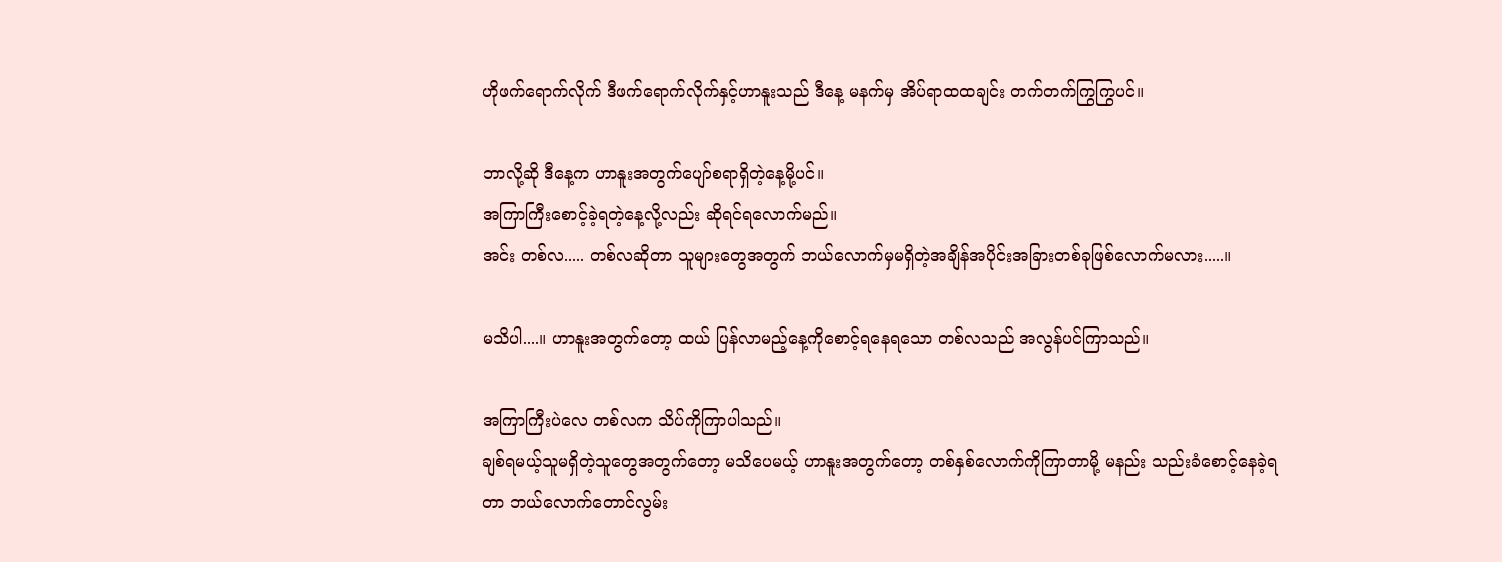ဟိုဖက်ရောက်လိုက် ဒီဖက်ရောက်လိုက်နှင့်ဟာနူးသည် ဒီနေ့ မနက်မှ အိပ်ရာထထချင်း တက်တက်ကြွကြွပင်။

ဘာလို့ဆို ဒီနေ့က ဟာနူးအတွက်ပျော်စရာရှိတဲ့နေ့မို့ပင်။
အကြာကြီးစောင့်ခဲ့ရတဲ့နေ့လို့လည်း ဆိုရင်ရလောက်မည်။
အင်း တစ်လ..... တစ်လဆိုတာ သူများတွေ‌အတွက် ဘယ်လောက်မှမရှိတဲ့အချိန်အပိုင်းအခြားတစ်ခုဖြစ်လောက်မလား.....။

မသိပါ....။ ဟာနူးအတွက်တော့ ထယ် ပြန်လာမည့်နေ့ကိုစောင့်ရနေရသော တစ်လသည် အလွန်ပင်ကြာသည်။

အကြာကြီးပဲလေ တစ်လက သိပ်ကိုကြာပါသည်။
ချစ်ရမယ့်သူမရှိတဲ့သူတွေအတွက်တော့ မသိပေမယ့် ဟာနူးအတွက်တော့ တစ်နှစ်လောက်ကိုကြာတာမို့ မနည်း သည်းခံစောင့်နေခဲ့ရတာ ဘယ်လောက်တောင်လွမ်း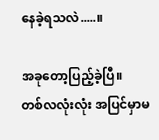နေခဲ့ရသလဲ.....။

အခုတော့ပြည့်ခဲ့ပြီ။
တစ်လလုံးလုံး အပြင်မှာမ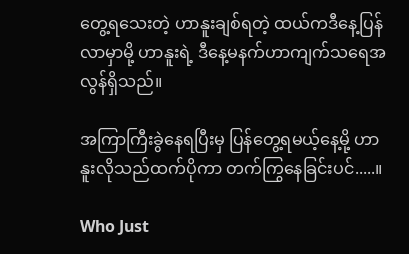တွေ့ရသေးတဲ့ ဟာနူးချစ်ရတဲ့ ထယ်ကဒီနေ့ပြန်လာမှာမို့ ဟာနူးရဲ့ ဒီနေ့မနက်ဟာကျက်သရေအလွန်ရှိသည်။

အကြာကြီးခွဲနေရပြီးမှ ပြန်တွေ့ရမယ့်နေ့မို့ ဟာနူးလိုသည်ထက်ပိုကာ တက်ကြွနေခြင်းပင်.....။

Who Just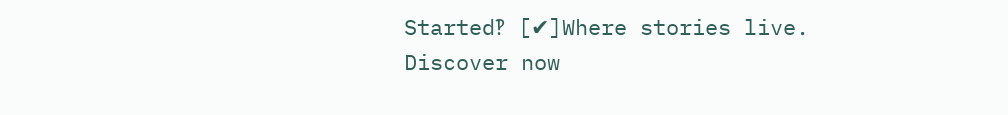Started‽ [✔]Where stories live. Discover now